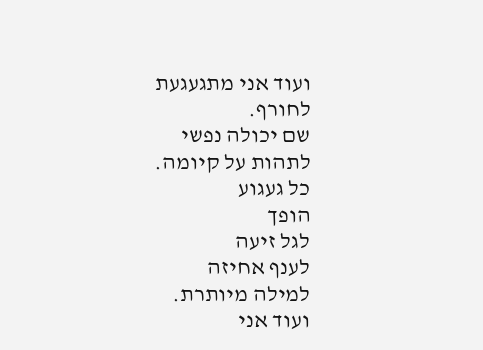ועוד אני מתגעגעת
לחורף.
שם יכולה נפשי
לתהות על קיומה.
כל געגוע
הופך
לגל זיעה
לענף אחיזה
למילה מיותרת.
ועוד אני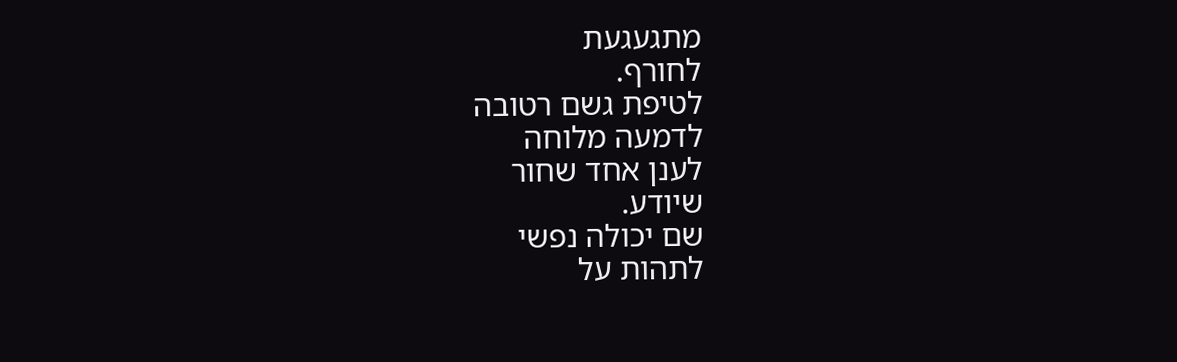מתגעגעת
לחורף.
לטיפת גשם רטובה
לדמעה מלוחה
לענן אחד שחור
שיודע.
שם יכולה נפשי
לתהות על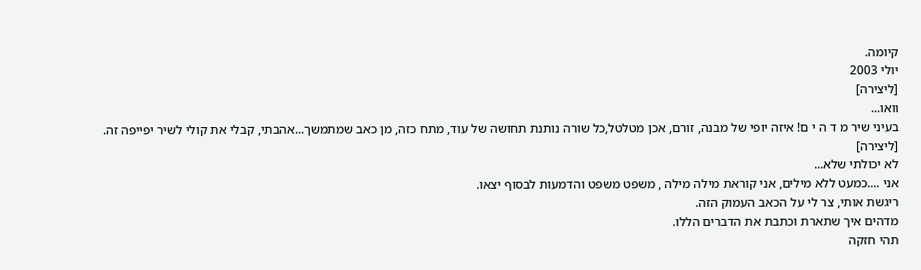קיומה.
יולי 2003
[ליצירה]
וואו...
בעיני שיר מ ד ה י ם! איזה יופי של מבנה, זורם, אכן מטלטל,כל שורה נותנת תחושה של עוד, מתח כזה, מן כאב שמתמשך...אהבתי, קבלי את קולי לשיר יפייפה זה.
[ליצירה]
לא יכולתי שלא...
אני ....כמעט ללא מילים, אני קוראת מילה מילה , משפט משפט והדמעות לבסוף יצאו.
ריגשת אותי, צר לי על הכאב העמוק הזה.
מדהים איך שתארת וכתבת את הדברים הללו.
תהי חזקה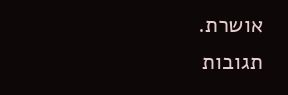אושרת.
תגובות